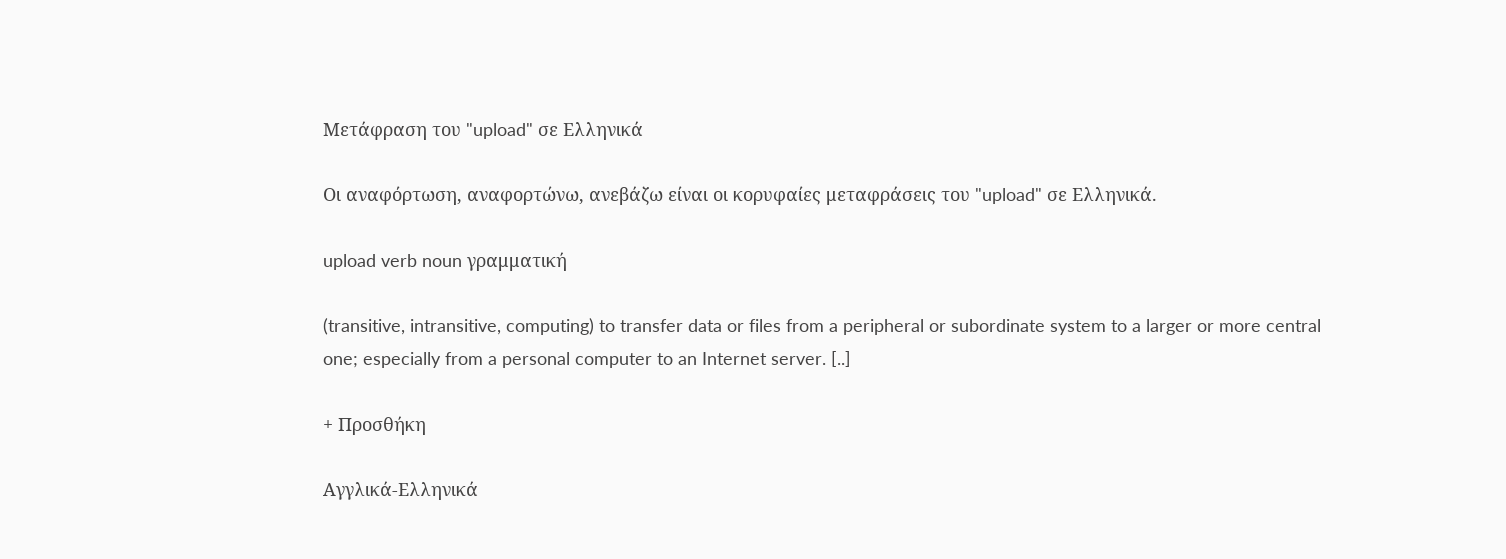Μετάφραση του "upload" σε Ελληνικά

Οι αναφόρτωση, αναφορτώνω, ανεβάζω είναι οι κορυφαίες μεταφράσεις του "upload" σε Ελληνικά.

upload verb noun γραμματική

(transitive, intransitive, computing) to transfer data or files from a peripheral or subordinate system to a larger or more central one; especially from a personal computer to an Internet server. [..]

+ Προσθήκη

Αγγλικά-Ελληνικά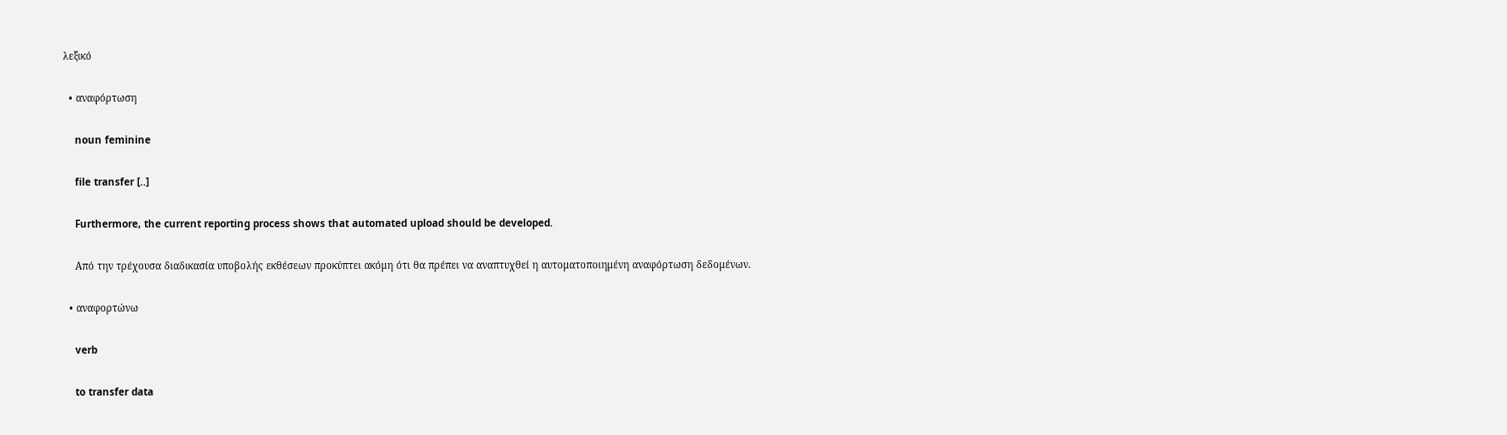λεξικό

  • αναφόρτωση

    noun feminine

    file transfer [..]

    Furthermore, the current reporting process shows that automated upload should be developed.

    Από την τρέχουσα διαδικασία υποβολής εκθέσεων προκύπτει ακόμη ότι θα πρέπει να αναπτυχθεί η αυτοματοποιημένη αναφόρτωση δεδομένων.

  • αναφορτώνω

    verb

    to transfer data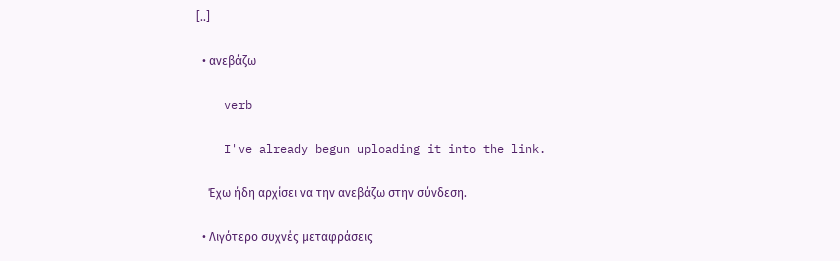[..]

  • ανεβάζω

    verb

    I've already begun uploading it into the link.

    Έχω ήδη αρχίσει να την ανεβάζω στην σύνδεση.

  • Λιγότερο συχνές μεταφράσεις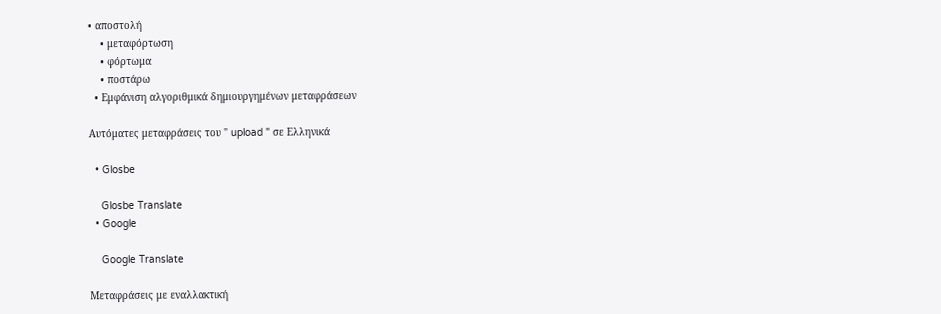• αποστολή
    • μεταφόρτωση
    • φόρτωμα
    • ποστάρω
  • Εμφάνιση αλγοριθμικά δημιουργημένων μεταφράσεων

Αυτόματες μεταφράσεις του " upload " σε Ελληνικά

  • Glosbe

    Glosbe Translate
  • Google

    Google Translate

Μεταφράσεις με εναλλακτική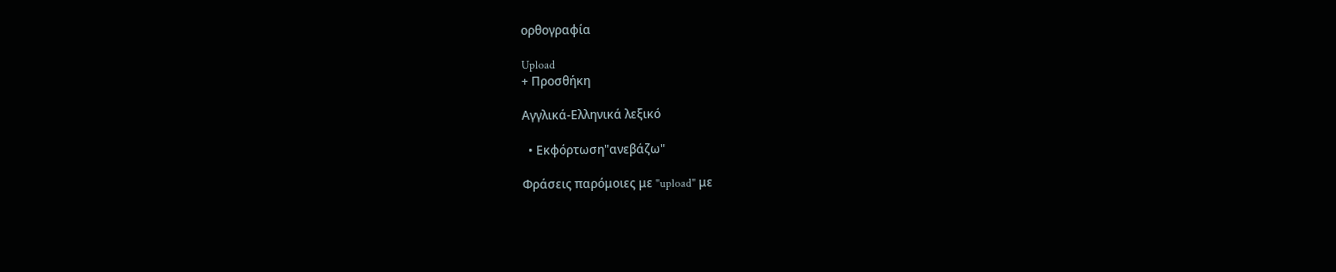ορθογραφία

Upload
+ Προσθήκη

Αγγλικά-Ελληνικά λεξικό

  • Εκφόρτωση"ανεβάζω"

Φράσεις παρόμοιες με "upload" με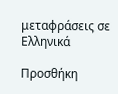μεταφράσεις σε Ελληνικά

Προσθήκη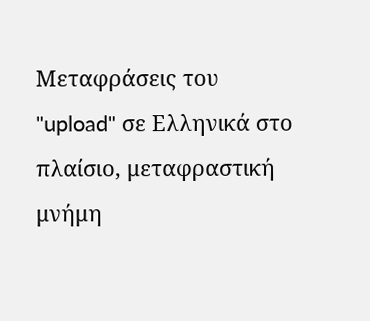Μεταφράσεις του "upload" σε Ελληνικά στο πλαίσιο, μεταφραστική μνήμη